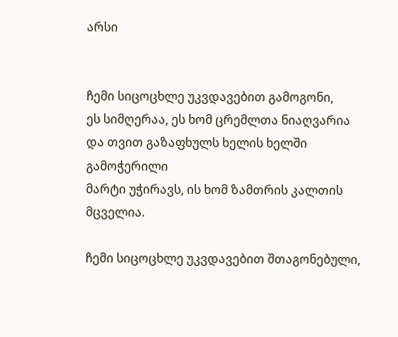არსი


ჩემი სიცოცხლე უკვდავებით გამოგონი,
ეს სიმღერაა, ეს ხომ ცრემლთა ნიაღვარია
და თვით გაზაფხულს ხელის ხელში გამოჭერილი
მარტი უჭირავს, ის ხომ ზამთრის კალთის მცველია.

ჩემი სიცოცხლე უკვდავებით შთაგონებული,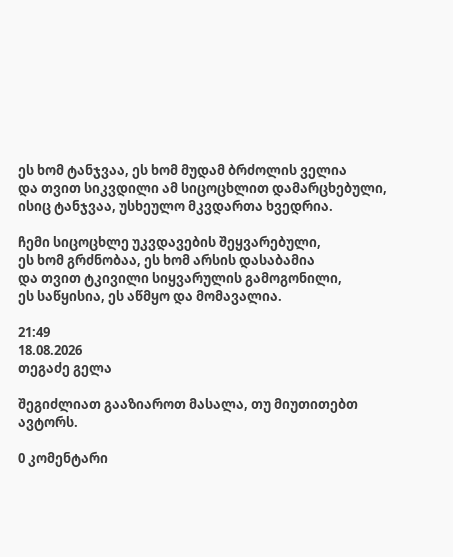ეს ხომ ტანჯვაა, ეს ხომ მუდამ ბრძოლის ველია
და თვით სიკვდილი ამ სიცოცხლით დამარცხებული,
ისიც ტანჯვაა, უსხეულო მკვდართა ხვედრია.

ჩემი სიცოცხლე უკვდავების შეყვარებული,
ეს ხომ გრძნობაა, ეს ხომ არსის დასაბამია
და თვით ტკივილი სიყვარულის გამოგონილი,
ეს საწყისია, ეს აწმყო და მომავალია.

21:49
18.08.2026
თეგაძე გელა

შეგიძლიათ გააზიაროთ მასალა, თუ მიუთითებთ ავტორს.

0 კომენტარი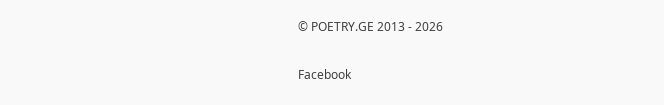© POETRY.GE 2013 - 2026

Facebook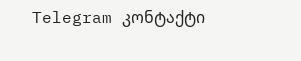Telegram კონტაქტი